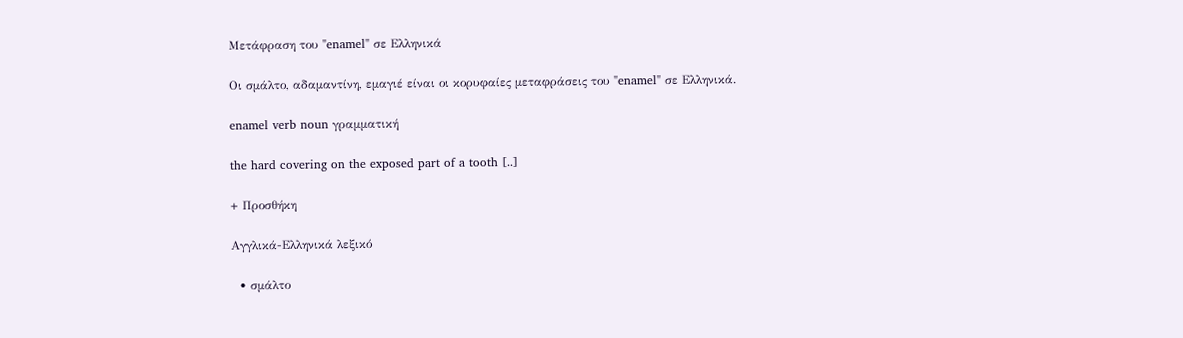Μετάφραση του "enamel" σε Ελληνικά

Οι σμάλτο, αδαμαντίνη, εμαγιέ είναι οι κορυφαίες μεταφράσεις του "enamel" σε Ελληνικά.

enamel verb noun γραμματική

the hard covering on the exposed part of a tooth [..]

+ Προσθήκη

Αγγλικά-Ελληνικά λεξικό

  • σμάλτο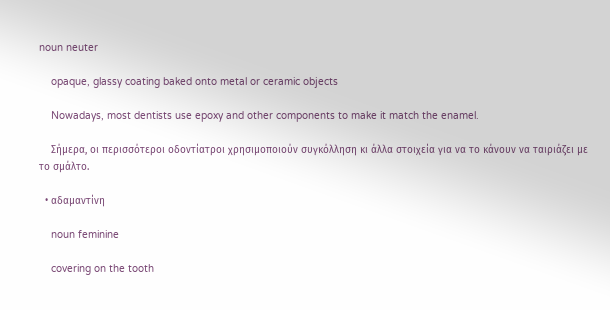noun neuter

    opaque, glassy coating baked onto metal or ceramic objects

    Nowadays, most dentists use epoxy and other components to make it match the enamel.

    Σήμερα, οι περισσότεροι οδοντίατροι χρησιμοποιούν συγκόλληση κι άλλα στοιχεία για να το κάνουν να ταιριάζει με το σμάλτο.

  • αδαμαντίνη

    noun feminine

    covering on the tooth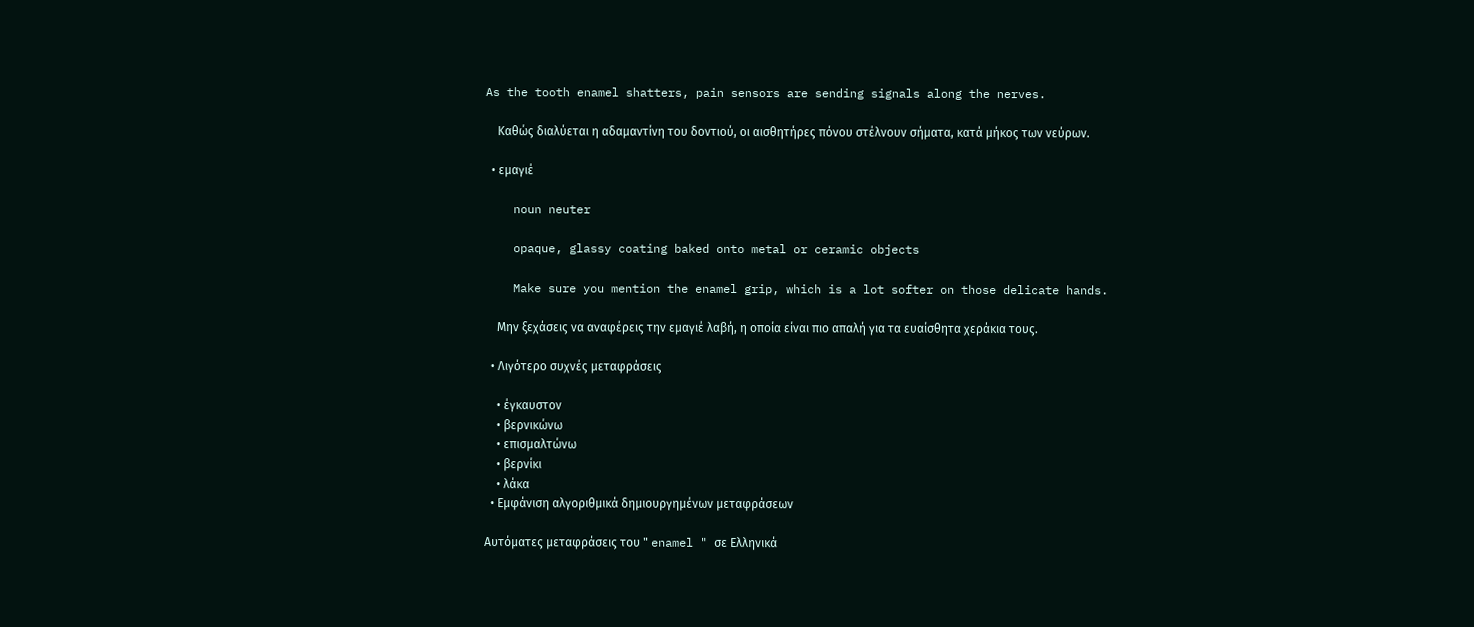As the tooth enamel shatters, pain sensors are sending signals along the nerves.

    Καθώς διαλύεται η αδαμαντίνη του δοντιού, οι αισθητήρες πόνου στέλνουν σήματα, κατά μήκος των νεύρων.

  • εμαγιέ

    noun neuter

    opaque, glassy coating baked onto metal or ceramic objects

    Make sure you mention the enamel grip, which is a lot softer on those delicate hands.

    Μην ξεχάσεις να αναφέρεις την εμαγιέ λαβή, η οποία είναι πιο απαλή για τα ευαίσθητα χεράκια τους.

  • Λιγότερο συχνές μεταφράσεις

    • έγκαυστον
    • βερνικώνω
    • επισμαλτώνω
    • βερνίκι
    • λάκα
  • Εμφάνιση αλγοριθμικά δημιουργημένων μεταφράσεων

Αυτόματες μεταφράσεις του " enamel " σε Ελληνικά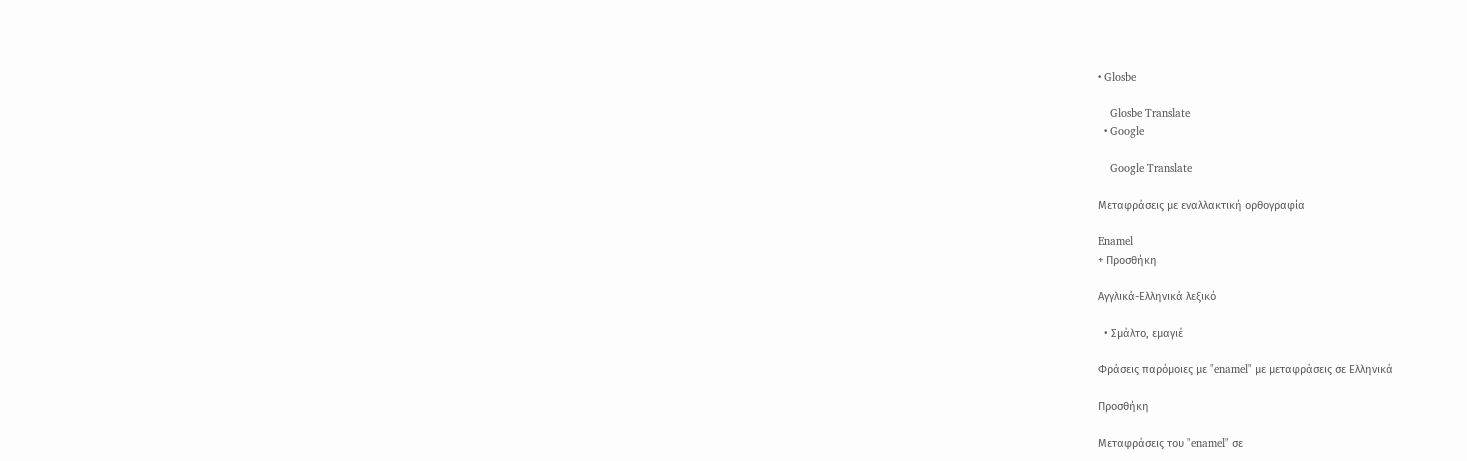• Glosbe

    Glosbe Translate
  • Google

    Google Translate

Μεταφράσεις με εναλλακτική ορθογραφία

Enamel
+ Προσθήκη

Αγγλικά-Ελληνικά λεξικό

  • Σμάλτο, εμαγιέ

Φράσεις παρόμοιες με "enamel" με μεταφράσεις σε Ελληνικά

Προσθήκη

Μεταφράσεις του "enamel" σε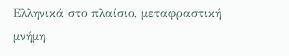Ελληνικά στο πλαίσιο, μεταφραστική μνήμη